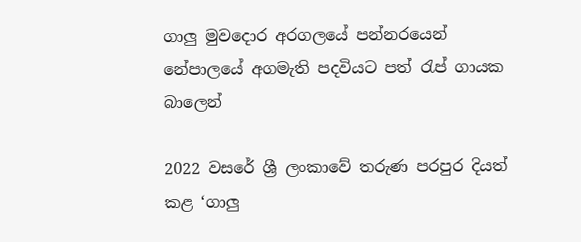ගාලු මුවදොර අරගලයේ පන්නරයෙන් නේපාලයේ අගමැති පදවියට පත් රැප් ගායක බාලෙන්

2022 වසරේ ශ්‍රී ලංකාවේ තරුණ පරපුර දියත් කළ ‘ගාලු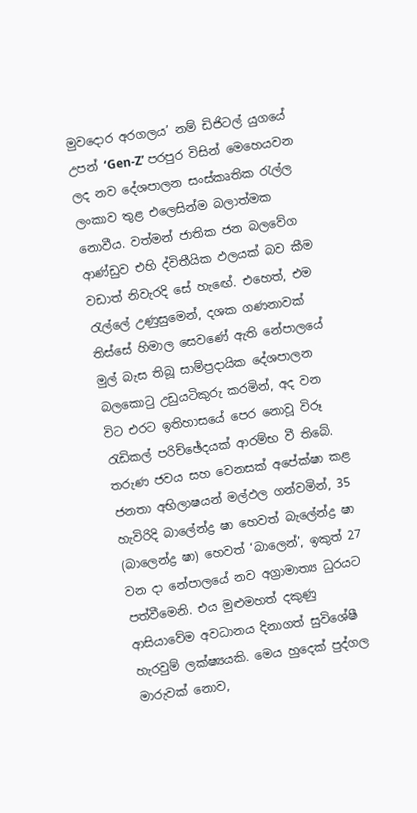මුවදොර අරගලය’ නම් ඩිජිටල් යුගයේ උපන් ‘Gen-Z’ පරපුර විසින් මෙහෙයවන ලද නව දේශපාලන සංස්කෘතික රැල්ල ලංකාව තුළ එලෙසින්ම බලාත්මක නොවීය. වත්මන් ජාතික ජන බලවේග ආණ්ඩුව එහි ද්විතීයික ඵලයක් බව කීම වඩාත් නිවැරදි සේ හැඟේ. එහෙත්, එම රැල්ලේ උණුසුමෙන්, දශක ගණනාවක් තිස්සේ හිමාල සෙවණේ ඇති නේපාලයේ මුල් බැස තිබූ සාම්ප්‍රදායික දේශපාලන බලකොටු උඩුයටිකුරු කරමින්, අද වන විට එරට ඉතිහාසයේ පෙර නොවූ විරූ රැඩිකල් පරිච්ඡේදයක් ආරම්භ වී තිබේ. තරුණ ජවය සහ වෙනසක් අපේක්ෂා කළ ජනතා අභිලාෂයන් මල්ඵල ගන්වමින්, 35 හැවිරිදි බාලේන්ද්‍ර ෂා හෙවත් බැලේන්ද්‍ර ෂා (බාලෙන්ද්‍ර ෂා) හෙවත් ‘බාලෙන්’, ඉකුත් 27 වන දා නේපාලයේ නව අග්‍රාමාත්‍ය ධුරයට පත්වීමෙනි. එය මුළුමහත් දකුණු ආසියාවේම අවධානය දිනාගත් සුවිශේෂී හැරවුම් ලක්ෂ්‍යයකි. මෙය හුදෙක් පුද්ගල මාරුවක් නොව,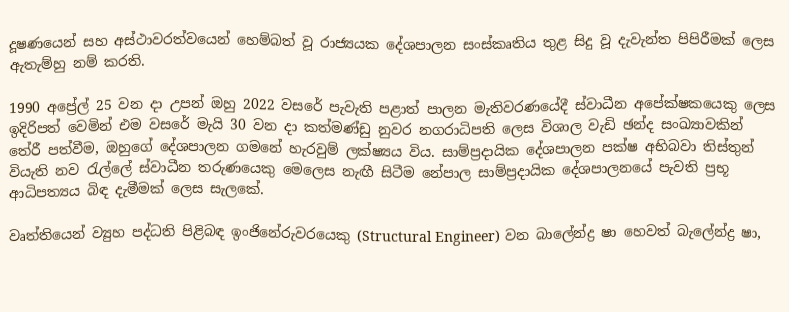දූෂණයෙන් සහ අස්ථාවරත්වයෙන් හෙම්බත් වූ රාජ්‍යයක දේශපාලන සංස්කෘතිය තුළ සිදු වූ දැවැන්ත පිපිරීමක් ලෙස ඇතැම්හු නම් කරති.

1990 අප්‍රේල් 25 වන දා උපන් ඔහු 2022 වසරේ පැවැති පළාත් පාලන මැතිවරණයේදී ස්වාධීන අපේක්ෂකයෙකු ලෙස ඉදිරිපත් වෙමින් එම වසරේ මැයි 30 වන දා කත්මණ්ඩු නුවර නගරාධිපති ලෙස විශාල වැඩි ඡන්ද සංඛ්‍යාවකින් තේරී පත්වීම, ඔහුගේ දේශපාලන ගමනේ හැරවුම් ලක්ෂ්‍යය විය. සාම්ප්‍රදායික දේශපාලන පක්ෂ අභිබවා තිස්තුන් වියැති නව රැල්ලේ ස්වාධීන තරුණයෙකු මෙලෙස නැඟී සිටීම නේපාල සාම්ප්‍රදායික දේශපාලනයේ පැවති ප්‍රභූ ආධිපත්‍යය බිඳ දැමීමක් ලෙස සැලකේ.

වෘත්තියෙන් ව්‍යුහ පද්ධති පිළිබඳ ඉංජිනේරුවරයෙකු (Structural Engineer) වන බාලේන්ද්‍ර ෂා හෙවත් බැලේන්ද්‍ර ෂා,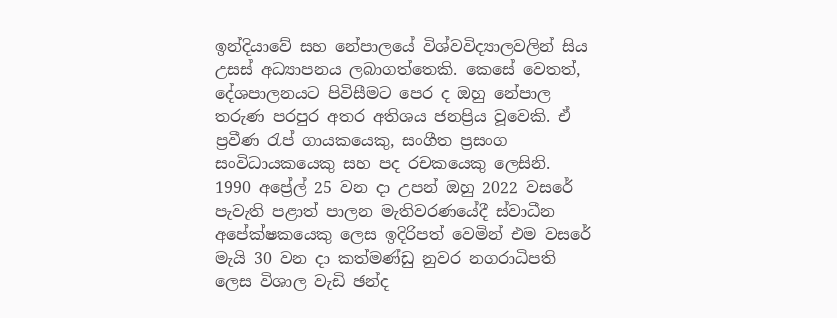ඉන්දියාවේ සහ නේපාලයේ විශ්වවිද්‍යාලවලින් සිය උසස් අධ්‍යාපනය ලබාගත්තෙකි. කෙසේ වෙතත්, දේශපාලනයට පිවිසීමට පෙර ද ඔහු නේපාල තරුණ පරපුර අතර අතිශය ජනප්‍රිය වූවෙකි. ඒ ප්‍රවීණ රැප් ගායකයෙකු, සංගීත ප්‍රසංග සංවිධායකයෙකු සහ පද රචකයෙකු ලෙසිනි. 1990 අප්‍රේල් 25 වන දා උපන් ඔහු 2022 වසරේ පැවැති පළාත් පාලන මැතිවරණයේදී ස්වාධීන අපේක්ෂකයෙකු ලෙස ඉදිරිපත් වෙමින් එම වසරේ මැයි 30 වන දා කත්මණ්ඩු නුවර නගරාධිපති ලෙස විශාල වැඩි ඡන්ද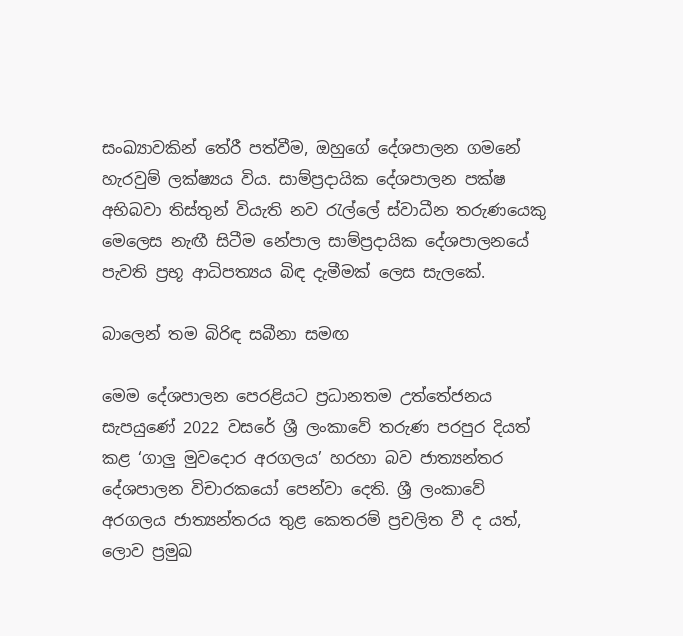සංඛ්‍යාවකින් තේරී පත්වීම, ඔහුගේ දේශපාලන ගමනේ හැරවුම් ලක්ෂ්‍යය විය. සාම්ප්‍රදායික දේශපාලන පක්ෂ අභිබවා තිස්තුන් වියැති නව රැල්ලේ ස්වාධීන තරුණයෙකු මෙලෙස නැඟී සිටීම නේපාල සාම්ප්‍රදායික දේශපාලනයේ පැවති ප්‍රභූ ආධිපත්‍යය බිඳ දැමීමක් ලෙස සැලකේ.

බාලෙන් තම බිරිඳ සබීනා සමඟ

මෙම දේශපාලන පෙරළියට ප්‍රධානතම උත්තේජනය සැපයුණේ 2022 වසරේ ශ්‍රී ලංකාවේ තරුණ පරපුර දියත් කළ ‘ගාලු මුවදොර අරගලය’ හරහා බව ජාත්‍යන්තර දේශපාලන විචාරකයෝ පෙන්වා දෙති. ශ්‍රී ලංකාවේ අරගලය ජාත්‍යන්තරය තුළ කෙතරම් ප්‍රචලිත වී ද යත්, ලොව ප්‍රමුඛ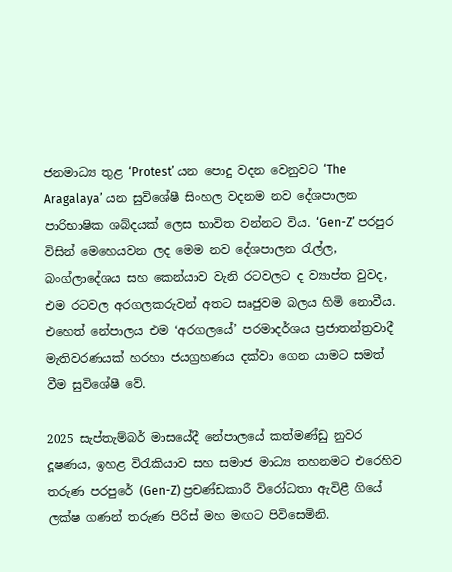ජනමාධ්‍ය තුළ ‘Protest’ යන පොදු වදන වෙනුවට ‘The Aragalaya’ යන සුවිශේෂී සිංහල වදනම නව දේශපාලන පාරිභාෂික ශබ්දයක් ලෙස භාවිත වන්නට විය. ‘Gen-Z’ පරපුර විසින් මෙහෙයවන ලද මෙම නව දේශපාලන රැල්ල, බංග්ලාදේශය සහ කෙන්යාව වැනි රටවලට ද ව්‍යාප්ත වුවද, එම රටවල අරගලකරුවන් අතට සෘජුවම බලය හිමි නොවීය. එහෙත් නේපාලය එම ‘අරගලයේ’ පරමාදර්ශය ප්‍රජාතන්ත්‍රවාදී මැතිවරණයක් හරහා ජයග්‍රහණය දක්වා ගෙන යාමට සමත් වීම සුවිශේෂී වේ.

2025 සැප්තැම්බර් මාසයේදී නේපාලයේ කත්මණ්ඩු නුවර දූෂණය, ඉහළ විරැකියාව සහ සමාජ මාධ්‍ය තහනමට එරෙහිව තරුණ පරපුරේ (Gen-Z) ප්‍රචණ්ඩකාරී විරෝධතා ඇවිළී ගියේ ලක්ෂ ගණන් තරුණ පිරිස් මහ මඟට පිවිසෙමිනි.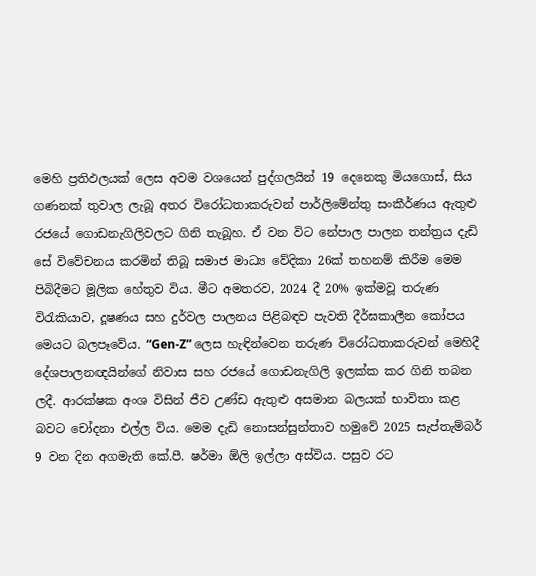මෙහි ප්‍රතිඵලයක් ලෙස අවම වශයෙන් පුද්ගලයින් 19 දෙනෙකු මියගොස්, සිය ගණනක් තුවාල ලැබූ අතර විරෝධතාකරුවන් පාර්ලිමේන්තු සංකීර්ණය ඇතුළු රජයේ ගොඩනැගිලිවලට ගිනි තැබූහ. ඒ වන විට නේපාල පාලන තන්ත්‍රය දැඩි සේ විවේචනය කරමින් තිබූ සමාජ මාධ්‍ය වේදිකා 26ක් තහනම් කිරීම මෙම පිබිදීමට මූලික හේතුව විය. මීට අමතරව, 2024 දී 20% ඉක්මවූ තරුණ විරැකියාව, දූෂණය සහ දුර්වල පාලනය පිළිබඳව පැවති දීර්ඝකාලීන කෝපය මෙයට බලපෑවේය. “Gen-Z” ලෙස හැඳින්වෙන තරුණ විරෝධතාකරුවන් මෙහිදී දේශපාලනඥයින්ගේ නිවාස සහ රජයේ ගොඩනැගිලි ඉලක්ක කර ගිනි තබන ලදී. ආරක්ෂක අංශ විසින් ජීව උණ්ඩ ඇතුළු අසමාන බලයක් භාවිතා කළ බවට චෝදනා එල්ල විය. මෙම දැඩි නොසන්සුන්තාව හමුවේ 2025 සැප්තැම්බර් 9 වන දින අගමැති කේ.පී. ෂර්මා ඕලි ඉල්ලා අස්විය. පසුව රට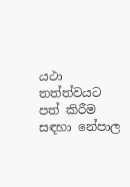යථා තත්ත්වයට පත් කිරීම සඳහා නේපාල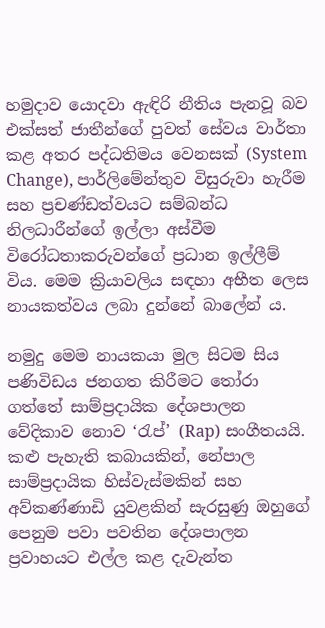හමුදාව යොදවා ඇඳිරි නීතිය පැනවූ බව එක්සත් ජාතීන්ගේ පුවත් සේවය වාර්තා කළ අතර පද්ධතිමය වෙනසක් (System Change), පාර්ලිමේන්තුව විසුරුවා හැරීම සහ ප්‍රචණ්ඩත්වයට සම්බන්ධ නිලධාරීන්ගේ ඉල්ලා අස්වීම විරෝධතාකරුවන්ගේ ප්‍රධාන ඉල්ලීම් විය. මෙම ක්‍රියාවලිය සඳහා අභීත ලෙස නායකත්වය ලබා දුන්නේ බාලේන් ය.

නමුදු මෙම නායකයා මුල සිටම සිය පණිවිඩය ජනගත කිරීමට තෝරා ගත්තේ සාම්ප්‍රදායික දේශපාලන වේදිකාව නොව ‘රැප්’ (Rap) සංගීතයයි. කළු පැහැති කබායකින්, නේපාල සාම්ප්‍රදායික හිස්වැස්මකින් සහ අව්කණ්ණාඩි යුවළකින් සැරසුණු ඔහුගේ පෙනුම පවා පවතින දේශපාලන ප්‍රවාහයට එල්ල කළ දැවැන්ත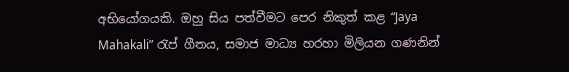අභියෝගයකි. ඔහු සිය පත්වීමට පෙර නිකුත් කළ “Jaya Mahakali” රැප් ගීතය, සමාජ මාධ්‍ය හරහා මිලියන ගණනින්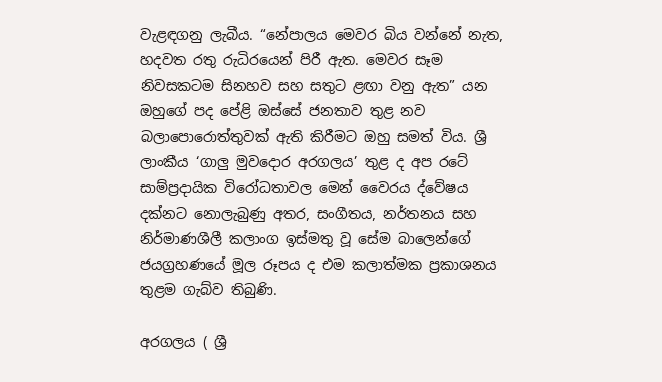වැළඳගනු ලැබීය. “නේපාලය මෙවර බිය වන්නේ නැත, හදවත රතු රුධිරයෙන් පිරී ඇත. මෙවර සෑම නිවසකටම සිනහව සහ සතුට ළඟා වනු ඇත” යන ඔහුගේ පද පේළි ඔස්සේ ජනතාව තුළ නව බලාපොරොත්තුවක් ඇති කිරීමට ඔහු සමත් විය. ශ්‍රී ලාංකීය ‘ගාලු මුවදොර අරගලය’ තුළ ද අප රටේ සාම්ප්‍රදායික විරෝධතාවල මෙන් වෛරය ද්වේෂය දක්නට නොලැබුණු අතර, සංගීතය, නර්තනය සහ නිර්මාණශීලී කලාංග ඉස්මතු වූ සේම බාලෙන්ගේ ජයග්‍රහණයේ මූල රූපය ද එම කලාත්මක ප්‍රකාශනය තුළම ගැබ්ව තිබුණි.

අරගලය ( ශ්‍රී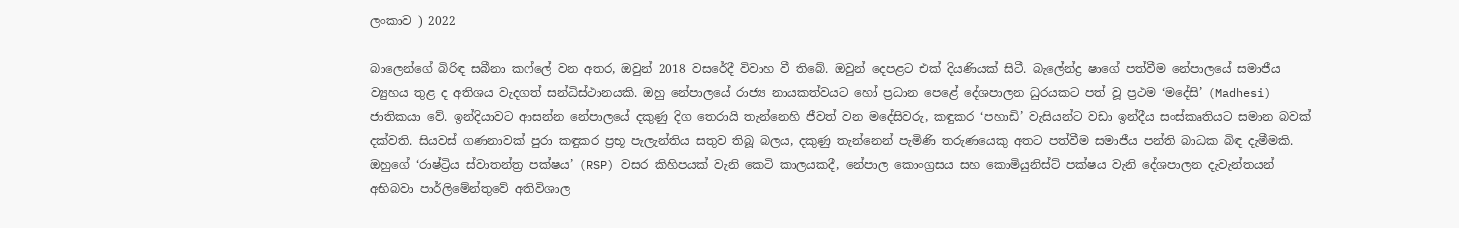ලංකාව ) 2022

බාලෙන්ගේ බිරිඳ සබීනා කෆ්ලේ වන අතර, ඔවුන් 2018 වසරේදී විවාහ වී තිබේ. ඔවුන් දෙපළට එක් දියණියක් සිටී. බැලේන්ද්‍ර ෂාගේ පත්වීම නේපාලයේ සමාජීය ව්‍යුහය තුළ ද අතිශය වැදගත් සන්ධිස්ථානයකි. ඔහු නේපාලයේ රාජ්‍ය නායකත්වයට හෝ ප්‍රධාන පෙළේ දේශපාලන ධුරයකට පත් වූ ප්‍රථම ‘මදේසි’ (Madhesi) ජාතිකයා වේ. ඉන්දියාවට ආසන්න නේපාලයේ දකුණු දිග තෙරායි තැන්නෙහි ජීවත් වන මදේසිවරු, කඳුකර ‘පහාඩි’ වැසියන්ට වඩා ඉන්දීය සංස්කෘතියට සමාන බවක් දක්වති. සියවස් ගණනාවක් පුරා කඳුකර ප්‍රභූ පැලැන්තිය සතුව තිබූ බලය, දකුණු තැන්නෙන් පැමිණි තරුණයෙකු අතට පත්වීම සමාජීය පන්ති බාධක බිඳ දැමීමකි. ඔහුගේ ‘රාෂ්ට්‍රිය ස්වාතන්ත්‍ර පක්ෂය’ (RSP) වසර කිහිපයක් වැනි කෙටි කාලයකදී, නේපාල කොංග්‍රසය සහ කොමියුනිස්ට් පක්ෂය වැනි දේශපාලන දැවැන්තයන් අභිබවා පාර්ලිමේන්තුවේ අතිවිශාල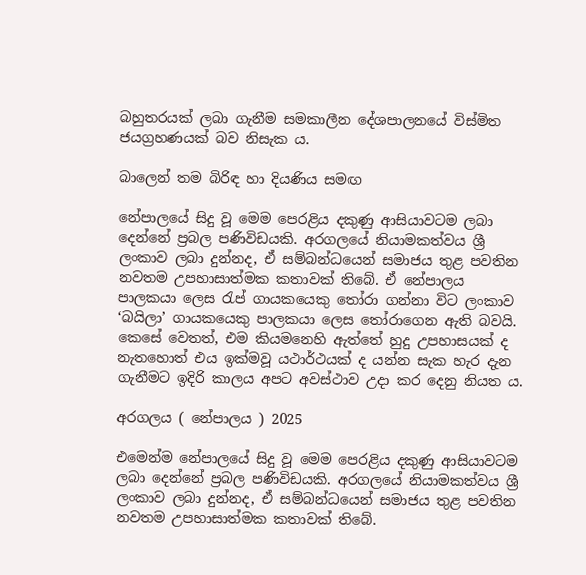බහුතරයක් ලබා ගැනීම සමකාලීන දේශපාලනයේ විස්මිත ජයග්‍රහණයක් බව නිසැක ය.

බාලෙන් තම බිරිඳ හා දියණිය සමඟ

නේපාලයේ සිදු වූ මෙම පෙරළිය දකුණු ආසියාවටම ලබා දෙන්නේ ප්‍රබල පණිවිඩයකි. අරගලයේ නියාමකත්වය ශ්‍රී ලංකාව ලබා දුන්නද, ඒ සම්බන්ධයෙන් සමාජය තුළ පවතින නවතම උපහාසාත්මක කතාවක් තිබේ. ඒ නේපාලය පාලකයා ලෙස රැප් ගායකයෙකු තෝරා ගන්නා විට ලංකාව ‘බයිලා’ ගායකයෙකු පාලකයා ලෙස තෝරාගෙන ඇති බවයි. කෙසේ වෙතත්, එම කියමනෙහි ඇත්තේ හුදු උපහාසයක් ද නැතහොත් එය ඉක්මවූ යථාර්ථයක් ද යන්න සැක හැර දැන ගැනීමට ඉදිරි කාලය අපට අවස්ථාව උදා කර දෙනු නියත ය.

අරගලය ( නේපාලය ) 2025

එමෙන්ම නේපාලයේ සිදු වූ මෙම පෙරළිය දකුණු ආසියාවටම ලබා දෙන්නේ ප්‍රබල පණිවිඩයකි. අරගලයේ නියාමකත්වය ශ්‍රී ලංකාව ලබා දුන්නද, ඒ සම්බන්ධයෙන් සමාජය තුළ පවතින නවතම උපහාසාත්මක කතාවක් තිබේ.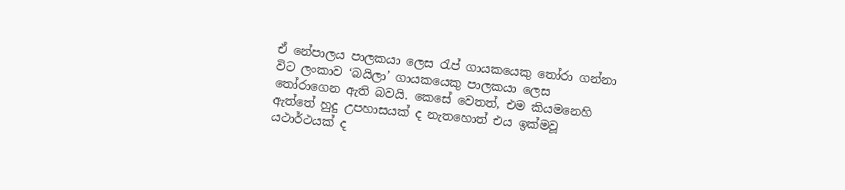ඒ නේපාලය පාලකයා ලෙස රැප් ගායකයෙකු තෝරා ගන්නා විට ලංකාව ‘බයිලා’ ගායකයෙකු පාලකයා ලෙස තෝරාගෙන ඇති බවයි. කෙසේ වෙතත්, එම කියමනෙහි ඇත්තේ හුදු උපහාසයක් ද නැතහොත් එය ඉක්මවූ යථාර්ථයක් ද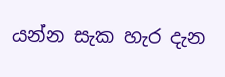යන්න සැක හැර දැන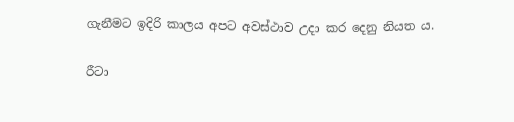ගැනීමට ඉදිරි කාලය අපට අවස්ථාව උදා කර දෙනු නියත ය.

රීටා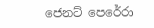ජෙනට් පෙරේරා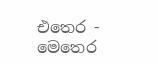එතෙර - මෙතෙර